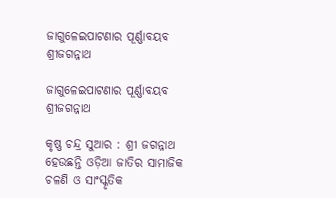ଜାଗୁଳେଇପାଟଣାର ପୂର୍ଣ୍ଣାବୟବ ଶ୍ରୀଜଗନ୍ନାଥ

ଜାଗୁଳେଇପାଟଣାର ପୂର୍ଣ୍ଣାବୟବ ଶ୍ରୀଜଗନ୍ନାଥ

କୃଷ୍ଣ ଚନ୍ଦ୍ର ସୁଆର : ଶ୍ରୀ ଜଗନ୍ନାଥ ହେଉଛନ୍ତି ଓଡ଼ିଆ ଜାତିର ସାମାଜିକ ଚଳଣି ଓ ସାଂସ୍କୃତିକ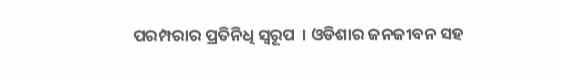ପରମ୍ପରାର ପ୍ରତିନିଧି ସ୍ୱରୂପ  । ଓଡିଶାର ଜନଜୀବନ ସହ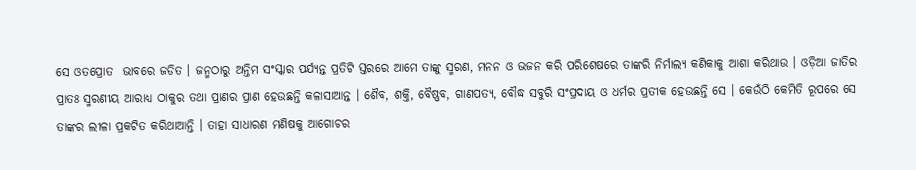ସେ ଓତପ୍ରୋତ  ଭାବରେ ଜଡିତ । ଜନ୍ମଠାରୁ ଅନ୍ତିମ ସଂସ୍କାର ପର୍ଯ୍ୟନ୍ତ ପ୍ରତିଟି ସ୍ତରରେ ଆମେ ତାଙ୍କୁ ସ୍ମରଣ, ମନନ ଓ ଭଜନ କରି ପରିଶେଷରେ ତାଙ୍କରି ନିର୍ମାଲ୍ୟ କଣିକାକୁ ଆଶା କରିଥାଉ । ଓଡ଼ିଆ ଜାତିର ପ୍ରାତଃ ସ୍ମରଣୀୟ ଆରାଧ୍ୟ ଠାକୁର ତଥା ପ୍ରାଣର ପ୍ରାଣ ହେଉଛନ୍ତି କଳାସାଆନ୍ତ । ଶୈବ, ଶକ୍ତି, ବୈଷ୍ଣବ, ଗାଣପତ୍ୟ, ବୌଦ୍ଧ ସବୁରି ସଂପ୍ରଦାୟ ଓ ଧର୍ମର ପ୍ରତୀକ ହେଉଛନ୍ତି ସେ । କେଉଁଠି କେମିତି ରୂପରେ ସେ ତାଙ୍କର ଲୀଳା ପ୍ରକଟିତ କରିଥାଆନ୍ତି । ତାହା ସାଧାରଣ ମଣିଷକୁ ଆଗୋଚର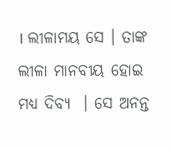। ଲୀଳାମୟ ସେ । ତାଙ୍କ ଲୀଳା ମାନବୀୟ ହୋଇ ମଧ୍ୟ ଦିବ୍ୟ  । ସେ ଅନନ୍ତ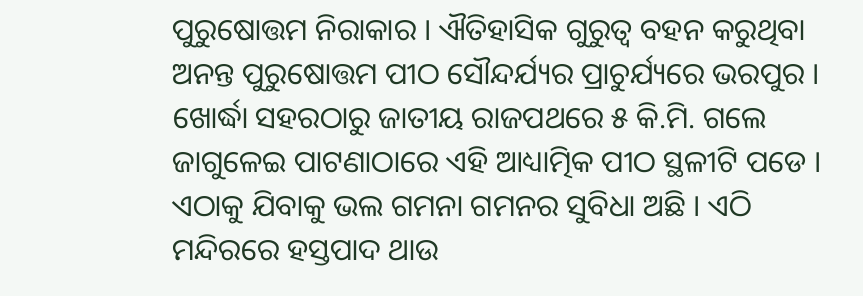ପୁରୁଷୋତ୍ତମ ନିରାକାର । ଐତିହାସିକ ଗୁରୁତ୍ୱ ବହନ କରୁଥିବା ଅନନ୍ତ ପୁରୁଷୋତ୍ତମ ପୀଠ ସୌନ୍ଦର୍ଯ୍ୟର ପ୍ରାଚୁର୍ଯ୍ୟରେ ଭରପୁର । ଖୋର୍ଦ୍ଧା ସହରଠାରୁ ଜାତୀୟ ରାଜପଥରେ ୫ କି.ମି. ଗଲେ ଜାଗୁଳେଇ ପାଟଣାଠାରେ ଏହି ଆଧ୍ୟାତ୍ମିକ ପୀଠ ସ୍ଥଳୀଟି ପଡେ । ଏଠାକୁ ଯିବାକୁ ଭଲ ଗମନା ଗମନର ସୁବିଧା ଅଛି । ଏଠି ମନ୍ଦିରରେ ହସ୍ତପାଦ ଥାଉ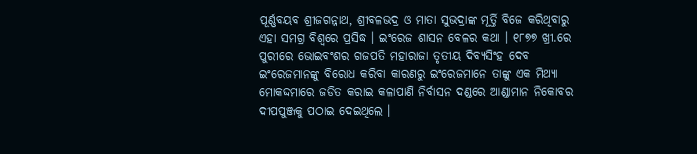ପୂର୍ଣ୍ଣବୟବ ଶ୍ରୀଜଗନ୍ନାଥ, ଶ୍ରୀବଳଭଦ୍ର ଓ ମାତା ସୁଭଦ୍ରାଙ୍କ ମୂର୍ତ୍ତି ବିଜେ କରିଥିବାରୁ ଏହା ସମଗ୍ର ବିଶ୍ୱରେ ପ୍ରସିଦ୍ଧ । ଇଂରେଜ ଶାସନ ବେଳର କଥା । ୧୮୭୭ ଖ୍ରୀ.ରେ ପୁରୀରେ ଭୋଇବଂଶର ଗଜପତି ମହାରାଜା ତୃତୀୟ ଦିବ୍ୟସିଂହ ଦେବ ଇଂରେଜମାନଙ୍କୁ ବିରୋଧ କରିବା କାରଣରୁ ଇଂରେଜମାନେ ତାଙ୍କୁ ଏକ ମିଥ୍ୟା ମୋକଦ୍ଦମାରେ ଜଡିତ କରାଇ କଳାପାଣି ନିର୍ବାସନ ଦଣ୍ଡରେ ଆଣ୍ଡାମାନ ନିକୋବର ଦୀପପୁଞ୍ଜକୁ ପଠାଇ ଦେଇଥିଲେ ।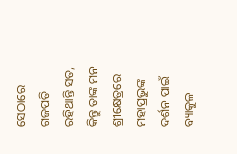ସେଠାରେ ଗଜପତି ରହିଥାନ୍ତି ସତ, କିନ୍ତୁ ତାଙ୍କ ମନ ଶ୍ରୀକ୍ଷେତ୍ରରେ ମହାପ୍ରଭୁଙ୍କ ଦର୍ଶନ ପାଇଁ ବ୍ୟାକୁଳ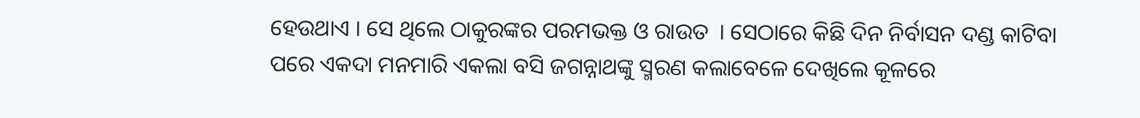ହେଉଥାଏ । ସେ ଥିଲେ ଠାକୁରଙ୍କର ପରମଭକ୍ତ ଓ ରାଉତ  । ସେଠାରେ କିଛି ଦିନ ନିର୍ବାସନ ଦଣ୍ଡ କାଟିବା ପରେ ଏକଦା ମନମାରି ଏକଲା ବସି ଜଗନ୍ନାଥଙ୍କୁ ସ୍ମରଣ କଲାବେଳେ ଦେଖିଲେ କୂଳରେ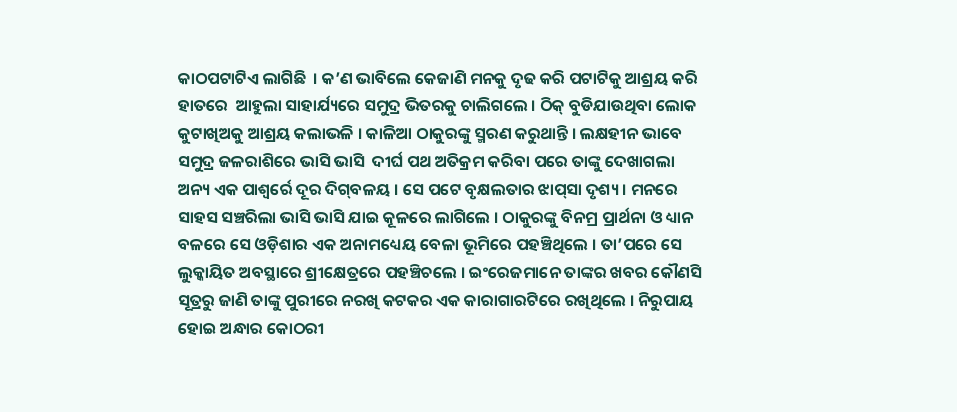କାଠପଟାଟିଏ ଲାଗିଛି  । କ’ଣ ଭାବିଲେ କେଜାଣି ମନକୁ ଦୃଢ କରି ପଟାଟିକୁ ଆଶ୍ରୟ କରି ହାତରେ  ଆହୁଲା ସାହାର୍ଯ୍ୟରେ ସମୁଦ୍ର ଭିତରକୁ ଚାଲିଗଲେ । ଠିକ୍‌ ବୁଡିଯାଉଥିବା ଲୋକ କୁଟାଖିଅକୁ ଆଶ୍ରୟ କଲାଭଳି । କାଳିଆ ଠାକୁରଙ୍କୁ ସ୍ମରଣ କରୁଥାନ୍ତି । ଲକ୍ଷହୀନ ଭାବେ ସମୁଦ୍ର ଜଳରାଶିରେ ଭାସି ଭାସି  ଦୀର୍ଘ ପଥ ଅତିକ୍ରମ କରିବା ପରେ ତାଙ୍କୁ ଦେଖାଗଲା ଅନ୍ୟ ଏକ ପାଶ୍ୱର୍ରେ ଦୂର ଦିଗ୍‌ବଳୟ । ସେ ପଟେ ବୃକ୍ଷଲତାର ଝାପ୍‌ସା ଦୃଶ୍ୟ । ମନରେ ସାହସ ସଞ୍ଚରିଲା ଭାସି ଭାସି ଯାଇ କୂଳରେ ଲାଗିଲେ । ଠାକୁରଙ୍କୁ ବିନମ୍ର ପ୍ରାର୍ଥନା ଓ ଧ୍ୟାନ ବଳରେ ସେ ଓଡ଼ିଶାର ଏକ ଅନାମଧ୍ୟେୟ ବେଳା ଭୂମିରେ ପହଞ୍ଚିଥିଲେ । ତା’ପରେ ସେ ଲୁକ୍କାୟିତ ଅବସ୍ଥାରେ ଶ୍ରୀକ୍ଷେତ୍ରରେ ପହଞ୍ଚିଚଲେ । ଇଂରେଜମାନେ ତାଙ୍କର ଖବର କୌଣସି ସୂତ୍ରରୁ ଜାଣି ତାଙ୍କୁ ପୁରୀରେ ନରଖି କଟକର ଏକ କାରାଗାରଟିରେ ରଖିଥିଲେ । ନିରୁପାୟ ହୋଇ ଅନ୍ଧାର କୋଠରୀ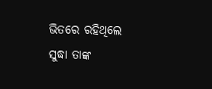ଭିତରେ ରହିଥିଲେ ସୁଦ୍ଧା ତାଙ୍କ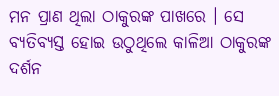ମନ ପ୍ରାଣ ଥିଲା ଠାକୁରଙ୍କ ପାଖରେ । ସେ ବ୍ୟତିବ୍ୟସ୍ତ ହୋଇ ଉଠୁଥିଲେ କାଳିଆ ଠାକୁରଙ୍କ ଦର୍ଶନ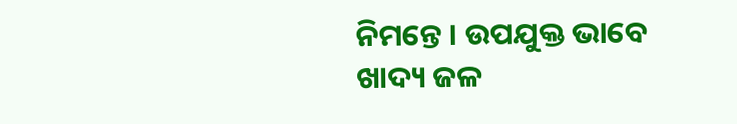ନିମନ୍ତେ । ଉପଯୁକ୍ତ ଭାବେ ଖାଦ୍ୟ ଜଳ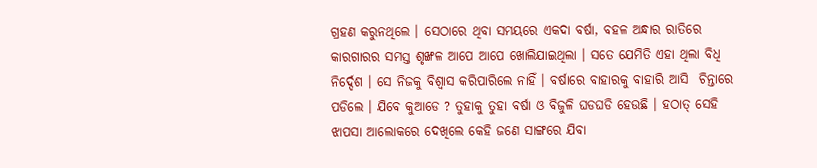ଗ୍ରହଣ କରୁନଥିଲେ । ସେଠାରେ ଥିବା ସମୟରେ ଏକଦା ବର୍ଷା, ବହଳ ଅନ୍ଧାର ରାତିରେ କାରଗାରର ସମସ୍ତ ଶୃଙ୍ଖଳ ଆପେ ଆପେ ଖୋଲିଯାଇଥିଲା । ସତେ ଯେମିତି ଏହା ଥିଲା ବିଧି ନିର୍ଦ୍ଦେଶ । ସେ ନିଜକୁ ବିଶ୍ୱାସ କରିପାରିଲେ ନାହିଁ । ବର୍ଷାରେ ବାହାରକୁ ବାହାରି ଆସି  ଚିନ୍ତାରେ ପଡିଲେ । ଯିବେ କୁଆଡେ ? ତୁହାକୁ ତୁହା ବର୍ଷା ଓ ବିଜୁଳି ଘଡଘଡି ହେଉଛି । ହଠାତ୍‌ ସେହି ଝାପସା ଆଲୋକରେ ଦେଖିଲେ କେହି ଜଣେ ସାଙ୍ଗରେ ଯିବା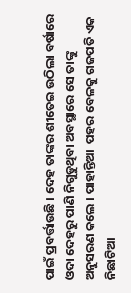ପାଇଁ ପ୍ରବର୍ତ୍ତାଉଛି । ଦେହ ତାଙ୍କର ଶୀତେଇ ଉଠିଲା ବର୍ଷାରେ ଓଦା ଦେହରୁ ପାଣି ନିଗୁଡୁଥିବା ଅବସ୍ଥାରେ ସେ ତାଙ୍କୁ ଅନୁସରଣ କଲେ । ପାହାନ୍ତିଆ  ପହର ବେଳକୁ ଗଜପତି ଏକ ନିଛାଟିଆ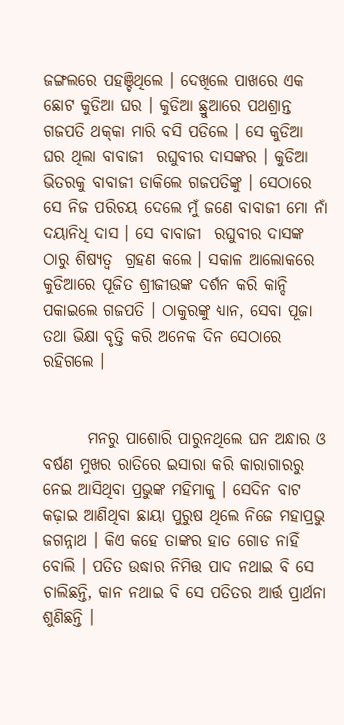ଜଙ୍ଗଲରେ ପହଞ୍ଚିଥିଲେ । ଦେଖିଲେ ପାଖରେ ଏକ ଛୋଟ କୁଡିଆ ଘର । କୁଡିଆ ଛ୍ରୁଆରେ ପଥଶ୍ରାନ୍ତ ଗଜପତି ଥକ୍‌କା ମାରି ବସି ପଡିଲେ । ସେ କୁଡିଆ ଘର ଥିଲା ବାବାଜୀ  ରଘୁବୀର ଦାସଙ୍କର । କୁଡିଆ ଭିତରକୁ ବାବାଜୀ ଡାକିଲେ ଗଜପତିଙ୍କୁ । ସେଠାରେ ସେ ନିଜ ପରିଚୟ ଦେଲେ ମୁଁ ଜଣେ ବାବାଜୀ ମୋ ନାଁ ଦୟାନିଧି ଦାସ । ସେ ବାବାଜୀ  ରଘୁବୀର ଦାସଙ୍କ ଠାରୁ ଶିଷ୍ୟତ୍ୱ  ଗ୍ରହଣ କଲେ । ସକାଳ ଆଲୋକରେ  କୁଡିଆରେ ପୂଜିତ ଶ୍ରୀଜୀଉଙ୍କ ଦର୍ଶନ କରି କାନ୍ଦି ପକାଇଲେ ଗଜପତି । ଠାକୁରଙ୍କୁ ଧ୍ୟାନ, ସେବା ପୂଜା ତଥା ଭିକ୍ଷା ବୃତ୍ତି କରି ଅନେକ ଦିନ ସେଠାରେ ରହିଗଲେ ।


       ମନରୁ ପାଶୋରି ପାରୁନଥିଲେ ଘନ ଅନ୍ଧାର ଓ ବର୍ଷଣ ମୁଖର ରାତିରେ ଇସାରା କରି କାରାଗାରରୁ ନେଇ ଆସିଥିବା ପ୍ରଭୁଙ୍କ ମହିମାକୁ । ସେଦିନ ବାଟ କଢ଼ାଇ ଆଣିଥିବା ଛାୟା ପୁରୁଷ ଥିଲେ ନିଜେ ମହାପ୍ରଭୁ ଜଗନ୍ନାଥ । କିଏ କହେ ତାଙ୍କର ହାତ ଗୋଡ ନାହିଁ ବୋଲି । ପତିତ ଉଦ୍ଧାର ନିମିତ୍ତ ପାଦ ନଥାଇ ବି ସେ ଚାଲିଛନ୍ତି, କାନ ନଥାଇ ବି ସେ ପତିତର ଆର୍ତ୍ତ ପ୍ରାର୍ଥନା ଶୁଣିଛନ୍ତି ।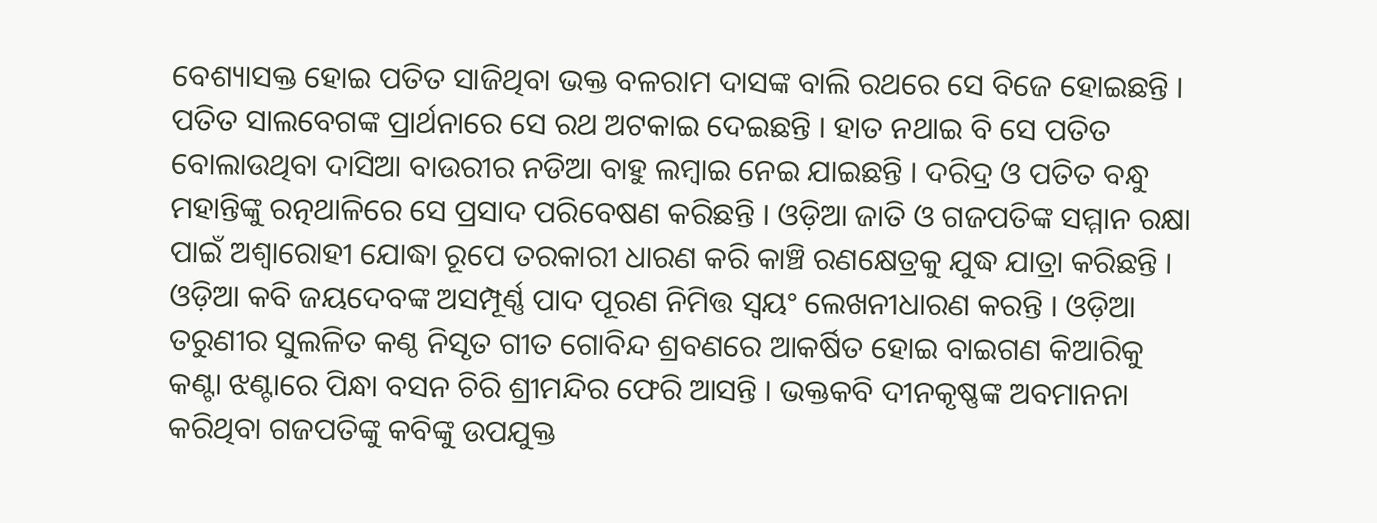ବେଶ୍ୟାସକ୍ତ ହୋଇ ପତିତ ସାଜିଥିବା ଭକ୍ତ ବଳରାମ ଦାସଙ୍କ ବାଲି ରଥରେ ସେ ବିଜେ ହୋଇଛନ୍ତି । ପତିତ ସାଲବେଗଙ୍କ ପ୍ରାର୍ଥନାରେ ସେ ରଥ ଅଟକାଇ ଦେଇଛନ୍ତି । ହାତ ନଥାଇ ବି ସେ ପତିତ ବୋଲାଉଥିବା ଦାସିଆ ବାଉରୀର ନଡିଆ ବାହୁ ଲମ୍ବାଇ ନେଇ ଯାଇଛନ୍ତି । ଦରିଦ୍ର ଓ ପତିତ ବନ୍ଧୁ ମହାନ୍ତିଙ୍କୁ ରତ୍ନଥାଳିରେ ସେ ପ୍ରସାଦ ପରିବେଷଣ କରିଛନ୍ତି । ଓଡ଼ିଆ ଜାତି ଓ ଗଜପତିଙ୍କ ସମ୍ମାନ ରକ୍ଷା ପାଇଁ ଅଶ୍ୱାରୋହୀ ଯୋଦ୍ଧା ରୂପେ ତରକାରୀ ଧାରଣ କରି କାଞ୍ଚି ରଣକ୍ଷେତ୍ରକୁ ଯୁଦ୍ଧ ଯାତ୍ରା କରିଛନ୍ତି । ଓଡ଼ିଆ କବି ଜୟଦେବଙ୍କ ଅସମ୍ପୂର୍ଣ୍ଣ ପାଦ ପୂରଣ ନିମିତ୍ତ ସ୍ୱୟଂ ଲେଖନୀଧାରଣ କରନ୍ତି । ଓଡ଼ିଆ ତରୁଣୀର ସୁଲଳିତ କଣ୍ଠ ନିସୃତ ଗୀତ ଗୋବିନ୍ଦ ଶ୍ରବଣରେ ଆକର୍ଷିତ ହୋଇ ବାଇଗଣ କିଆରିକୁ କଣ୍ଟା ଝଣ୍ଟାରେ ପିନ୍ଧା ବସନ ଚିରି ଶ୍ରୀମନ୍ଦିର ଫେରି ଆସନ୍ତି । ଭକ୍ତକବି ଦୀନକୃଷ୍ଣଙ୍କ ଅବମାନନା କରିଥିବା ଗଜପତିଙ୍କୁ କବିଙ୍କୁ ଉପଯୁକ୍ତ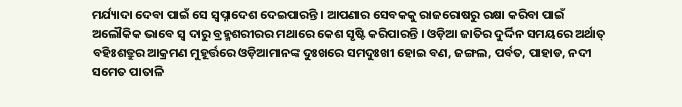ମର୍ଯ୍ୟାଦା ଦେବା ପାଇଁ ସେ ସ୍ୱପ୍ନାଦେଶ ଦେଇପାରନ୍ତି । ଆପଣାର ସେବକକୁ ରାଜରୋଷରୁ ରକ୍ଷା କରିବା ପାଇଁ ଅଲୌକିକ ଭାବେ ସ୍ୱ ଦାରୁ ବ୍ରହ୍ମଶରୀରର ମଥାରେ କେଶ ସୃଷ୍ଟି କରିପାରନ୍ତି । ଓଡ଼ିଆ ଜାତିର ଦୁର୍ଦ୍ଦିନ ସମୟରେ ଅର୍ଥାତ୍‌ ବହିଃଶତ୍ରୁର ଆକ୍ରମଣ ମୁହୂର୍ତ୍ତରେ ଓଡ଼ିଆମାନଙ୍କ ଦୁଃଖରେ ସମଦୁଃଖୀ ହୋଇ ବଣ, ଜଙ୍ଗଲ, ପର୍ବତ, ପାହାଡ, ନଦୀ ସମେତ ପାତାଳି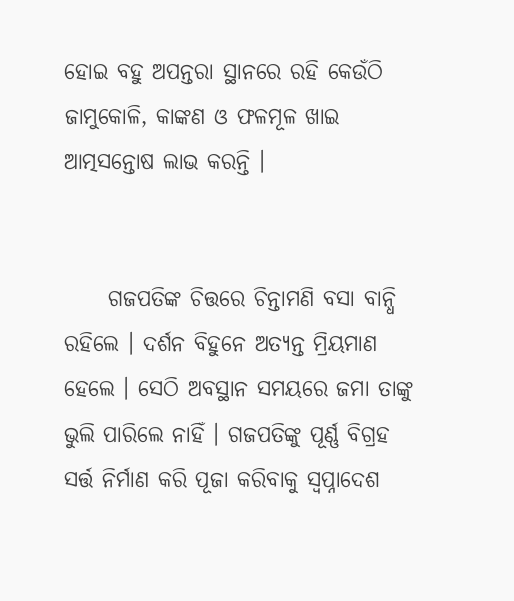ହୋଇ ବହୁ ଅପନ୍ତରା ସ୍ଥାନରେ ରହି କେଉଁଠି ଜାମୁକୋଳି, କାଙ୍କଣ ଓ ଫଳମୂଳ ଖାଇ ଆତ୍ମସନ୍ତୋଷ ଲାଭ କରନ୍ତି ।


     ଗଜପତିଙ୍କ ଚିତ୍ତରେ ଚିନ୍ତାମଣି ବସା ବାନ୍ଧି ରହିଲେ । ଦର୍ଶନ ବିହୁନେ ଅତ୍ୟନ୍ତ ମ୍ରିୟମାଣ ହେଲେ । ସେଠି ଅବସ୍ଥାନ ସମୟରେ ଜମା ତାଙ୍କୁ ଭୁଲି ପାରିଲେ ନାହିଁ । ଗଜପତିଙ୍କୁ ପୂର୍ଣ୍ଣ ବିଗ୍ରହ ସର୍ତ୍ତ ନିର୍ମାଣ କରି ପୂଜା କରିବାକୁ ସ୍ୱପ୍ନାଦେଶ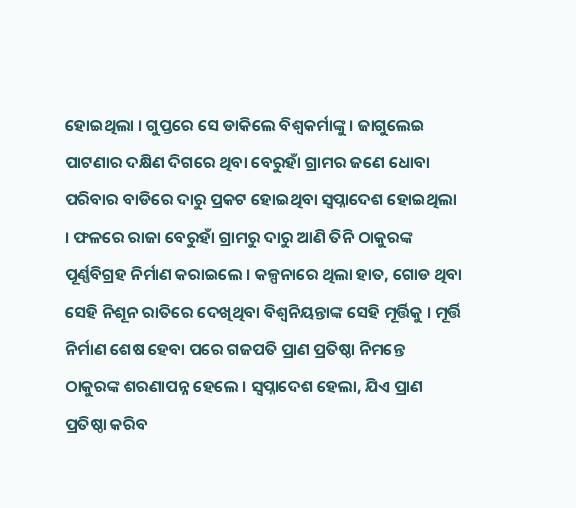ହୋଇଥିଲା । ଗୁପ୍ତରେ ସେ ଡାକିଲେ ବିଶ୍ୱକର୍ମାଙ୍କୁ । ଜାଗୁଲେଇ ପାଟଣାର ଦକ୍ଷିଣ ଦିଗରେ ଥିବା ବେରୁହାଁ ଗ୍ରାମର ଜଣେ ଧୋବା ପରିବାର ବାଡିରେ ଦାରୁ ପ୍ରକଟ ହୋଇଥିବା ସ୍ୱପ୍ନାଦେଶ ହୋଇଥିଲା । ଫଳରେ ରାଜା ବେରୁହାଁ ଗ୍ରାମରୁ ଦାରୁ ଆଣି ତିନି ଠାକୁରଙ୍କ ପୂର୍ଣ୍ଣବିଗ୍ରହ ନିର୍ମାଣ କରାଇଲେ । କଳ୍ପନାରେ ଥିଲା ହାତ, ଗୋଡ ଥିବା ସେହି ନିଶୂନ ରାତିରେ ଦେଖିଥିବା ବିଶ୍ୱନିୟନ୍ତାଙ୍କ ସେହି ମୂର୍ତ୍ତିକୁ । ମୂର୍ତ୍ତି ନିର୍ମାଣ ଶେଷ ହେବା ପରେ ଗଜପତି ପ୍ରାଣ ପ୍ରତିଷ୍ଠା ନିମନ୍ତେ ଠାକୁରଙ୍କ ଶରଣାପନ୍ନ ହେଲେ । ସ୍ୱପ୍ନାଦେଶ ହେଲା, ଯିଏ ପ୍ରାଣ ପ୍ରତିଷ୍ଠା କରିବ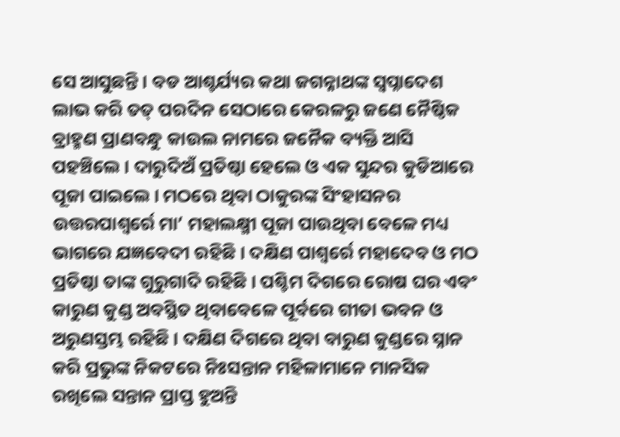ସେ ଆସୁଛନ୍ତି । ବଡ ଆଶ୍ଚର୍ଯ୍ୟର କଥା ଜଗନ୍ନାଥଙ୍କ ସ୍ୱପ୍ନାଦେଶ ଲାଭ କରି ତତ୍‌ ପରଦିନ ସେଠାରେ କେରଳରୁ ଜଣେ ନୈଷ୍ଠିକ ବ୍ରାହ୍ମଣ ପ୍ରାଣବନ୍ଧୁ କାଉଲ ନାମରେ ଜନୈକ ବ୍ୟକ୍ତି ଆସି ପହଞ୍ଚିଲେ । ଦାରୁଦିଅଁ ପ୍ରତିଷ୍ଠା ହେଲେ ଓ ଏକ ସୁନ୍ଦର କୁଡିଆରେ ପୂଜା ପାଇଲେ । ମଠରେ ଥିବା ଠାକୁରଙ୍କ ସିଂହାସନର ଉତ୍ତରପାଶ୍ୱର୍ରେ ମା’ ମହାଲକ୍ଷ୍ମୀ ପୂଜା ପାଉଥିବା ବେଳେ ମଧ୍ୟ ଭାଗରେ ଯଜ୍ଞବେଦୀ ରହିଛି । ଦକ୍ଷିଣ ପାଶ୍ୱର୍ରେ ମହାଦେବ ଓ ମଠ ପ୍ରତିଷ୍ଠା ତାଙ୍କ ଗୁରୁଗାଦି ରହିଛି । ପଶ୍ଚିମ ଦିଗରେ ରୋଷ ଘର ଏବଂ କାରୁଣ କୁଣ୍ଡ ଅବସ୍ଥିତ ଥିବାବେଳେ ପୂର୍ବରେ ଗୀତା ଭବନ ଓ ଅରୁଣସ୍ତମ୍ଭ ରହିଛି । ଦକ୍ଷିଣ ଦିଗରେ ଥିବା ବାରୁଣ କୁଣ୍ଡରେ ସ୍ନାନ କରି ପ୍ରଭୁଙ୍କ ନିକଟରେ ନିଃସନ୍ତାନ ମହିଳାମାନେ ମାନସିକ ରଖିଲେ ସନ୍ତାନ ପ୍ରାପ୍ତ ହୁଅନ୍ତି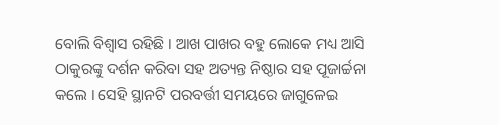ବୋଲି ବିଶ୍ୱାସ ରହିଛି । ଆଖ ପାଖର ବହୁ ଲୋକେ ମଧ୍ୟ ଆସି ଠାକୁରଙ୍କୁ ଦର୍ଶନ କରିବା ସହ ଅତ୍ୟନ୍ତ ନିଷ୍ଠାର ସହ ପୂଜାର୍ଚ୍ଚନା କଲେ । ସେହି ସ୍ଥାନଟି ପରବର୍ତ୍ତୀ ସମୟରେ ଜାଗୁଳେଇ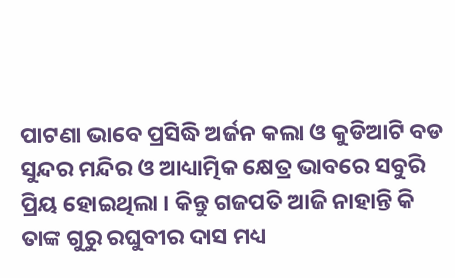ପାଟଣା ଭାବେ ପ୍ରସିଦ୍ଧି ଅର୍ଜନ କଲା ଓ କୁଡିଆଟି ବଡ ସୁନ୍ଦର ମନ୍ଦିର ଓ ଆଧ୍ୟାତ୍ମିକ କ୍ଷେତ୍ର ଭାବରେ ସବୁରି ପ୍ରିୟ ହୋଇଥିଲା । କିନ୍ତୁ ଗଜପତି ଆଜି ନାହାନ୍ତି କି ତାଙ୍କ ଗୁରୁ ରଘୁବୀର ଦାସ ମଧ୍ୟ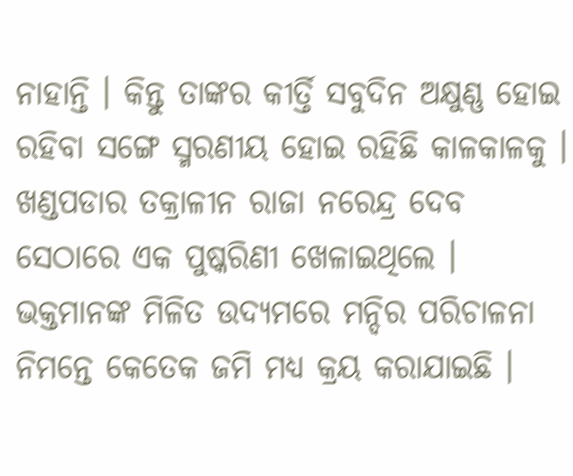ନାହାନ୍ତି । କିନ୍ତୁ ତାଙ୍କର କୀର୍ତ୍ତି ସବୁଦିନ ଅକ୍ଷୁଣ୍ଣ ହୋଇ ରହିବା ସଙ୍ଗେ ସ୍ମରଣୀୟ ହୋଇ ରହିଛି କାଳକାଳକୁ । ଖଣ୍ଡପଡାର ତକ୍ରାଳୀନ ରାଜା ନରେନ୍ଦ୍ର ଦେବ ସେଠାରେ ଏକ ପୁଷ୍କରିଣୀ ଖେଳାଇଥିଲେ । ଭକ୍ତମାନଙ୍କ ମିଳିତ ଉଦ୍ୟମରେ ମନ୍ଦିର ପରିଚାଳନା ନିମନ୍ତେ କେତେକ ଜମି ମଧ୍ୟ କ୍ରୟ କରାଯାଇଛି ।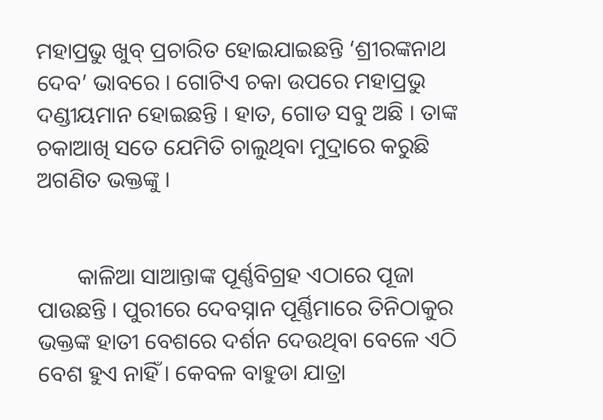ମହାପ୍ରଭୁ ଖୁବ୍‌ ପ୍ରଚାରିତ ହୋଇଯାଇଛନ୍ତି ‘ଶ୍ରୀରଙ୍କନାଥ ଦେବ’ ଭାବରେ । ଗୋଟିଏ ଚକା ଉପରେ ମହାପ୍ରଭୁ ଦଣ୍ଡୀୟମାନ ହୋଇଛନ୍ତି । ହାତ, ଗୋଡ ସବୁ ଅଛି । ତାଙ୍କ ଚକାଆଖି ସତେ ଯେମିତି ଚାଲୁଥିବା ମୁଦ୍ରାରେ କରୁଛି ଅଗଣିତ ଭକ୍ତଙ୍କୁ ।


       କାଳିଆ ସାଆନ୍ତାଙ୍କ ପୂର୍ଣ୍ଣବିଗ୍ରହ ଏଠାରେ ପୂଜା ପାଉଛନ୍ତି । ପୁରୀରେ ଦେବସ୍ନାନ ପୂର୍ଣ୍ଣିମାରେ ତିନିଠାକୁର ଭକ୍ତଙ୍କ ହାତୀ ବେଶରେ ଦର୍ଶନ ଦେଉଥିବା ବେଳେ ଏଠି ବେଶ ହୁଏ ନାହିଁ । କେବଳ ବାହୁଡା ଯାତ୍ରା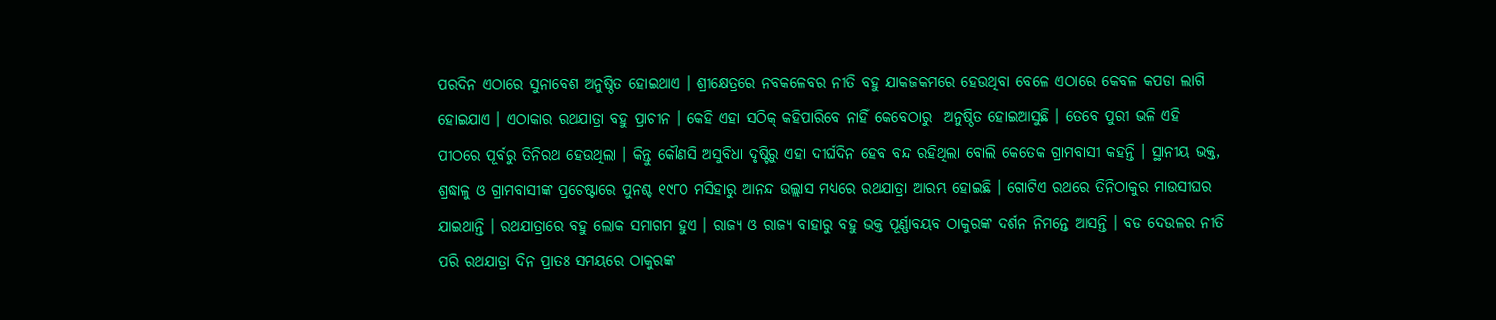ପରଦିନ ଏଠାରେ ସୁନାବେଶ ଅନୁଷ୍ଠିତ ହୋଇଥାଏ । ଶ୍ରୀକ୍ଷେତ୍ରରେ ନବକଳେବର ନୀତି ବହୁ ଯାକଜକମରେ ହେଉଥିବା ବେଳେ ଏଠାରେ କେବଳ କପଡା ଲାଗି ହୋଇଯାଏ । ଏଠାକାର ରଥଯାତ୍ରା ବହୁ ପ୍ରାଚୀନ । କେହି ଏହା ସଠିକ୍‌ କହିପାରିବେ ନାହିଁ କେବେଠାରୁ  ଅନୁଷ୍ଠିତ ହୋଇଆସୁଛି । ତେବେ ପୁରୀ ଭଳି ଏହି ପୀଠରେ ପୂର୍ବରୁ ତିନିରଥ ହେଉଥିଲା । କିନ୍ତୁ କୌଣସି ଅସୁବିଧା ଦୃଷ୍ଟିରୁ ଏହା ଦୀର୍ଘଦିନ ହେବ ବନ୍ଦ ରହିଥିଲା ବୋଲି କେତେକ ଗ୍ରାମବାସୀ କହନ୍ତି । ସ୍ଥାନୀୟ ଭକ୍ତ, ଶ୍ରଦ୍ଧାଳୁ ଓ ଗ୍ରାମବାସୀଙ୍କ ପ୍ରଚେଷ୍ଟାରେ ପୁନଶ୍ଚ ୧୯୮୦ ମସିହାରୁ ଆନନ୍ଦ ଉଲ୍ଲାସ ମଧ୍ୟରେ ରଥଯାତ୍ରା ଆରମ୍ଭ ହୋଇଛି । ଗୋଟିଏ ରଥରେ ତିନିଠାକୁର ମାଉସୀଘର ଯାଇଥାନ୍ତି । ରଥଯାତ୍ରାରେ ବହୁ ଲୋକ ସମାଗମ ହୁଏ । ରାଜ୍ୟ ଓ ରାଜ୍ୟ ବାହାରୁ ବହୁ ଭକ୍ତ ପୂର୍ଣ୍ଣାବୟବ ଠାକୁରଙ୍କ ଦର୍ଶନ ନିମନ୍ତେ ଆସନ୍ତି । ବଡ ଦେଉଳର ନୀତି ପରି ରଥଯାତ୍ରା ଦିନ ପ୍ରାତଃ ସମୟରେ ଠାକୁରଙ୍କ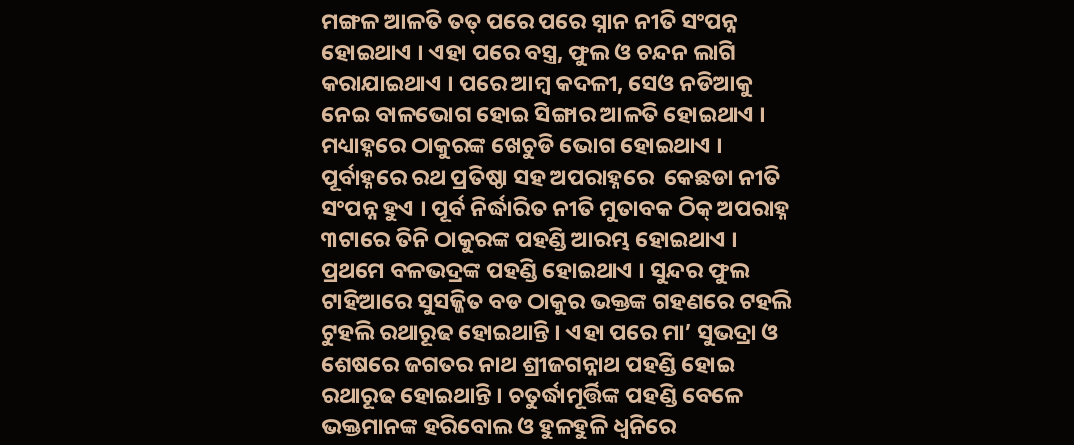ମଙ୍ଗଳ ଆଳତି ତତ୍‌ ପରେ ପରେ ସ୍ନାନ ନୀତି ସଂପନ୍ନ ହୋଇଥାଏ । ଏହା ପରେ ବସ୍ତ୍ର, ଫୁଲ ଓ ଚନ୍ଦନ ଲାଗି କରାଯାଇଥାଏ । ପରେ ଆମ୍ବ କଦଳୀ, ସେଓ ନଡିଆକୁ ନେଇ ବାଳଭୋଗ ହୋଇ ସିଙ୍ଗାର ଆଳତି ହୋଇଥାଏ । ମଧ୍ୟାହ୍ନରେ ଠାକୁରଙ୍କ ଖେଚୁଡି ଭୋଗ ହୋଇଥାଏ । ପୂର୍ବାହ୍ନରେ ରଥ ପ୍ରତିଷ୍ଠା ସହ ଅପରାହ୍ନରେ  କେଛଡା ନୀତି ସଂପନ୍ନ ହୁଏ । ପୂର୍ବ ନିର୍ଦ୍ଧାରିତ ନୀତି ମୁତାବକ ଠିକ୍‌ ଅପରାହ୍ନ ୩ଟାରେ ତିନି ଠାକୁରଙ୍କ ପହଣ୍ଡି ଆରମ୍ଭ ହୋଇଥାଏ । ପ୍ରଥମେ ବଳଭଦ୍ରଙ୍କ ପହଣ୍ଡି ହୋଇଥାଏ । ସୁନ୍ଦର ଫୁଲ ଟାହିଆରେ ସୁସଜ୍ଜିତ ବଡ ଠାକୁର ଭକ୍ତଙ୍କ ଗହଣରେ ଟହଲି ଟୁହଲି ରଥାରୂଢ ହୋଇଥାନ୍ତି । ଏହା ପରେ ମା’ ସୁଭଦ୍ରା ଓ ଶେଷରେ ଜଗତର ନାଥ ଶ୍ରୀଜଗନ୍ନାଥ ପହଣ୍ଡି ହୋଇ ରଥାରୂଢ ହୋଇଥାନ୍ତି । ଚତୁର୍ଦ୍ଧାମୂର୍ତ୍ତିଙ୍କ ପହଣ୍ଡି ବେଳେ ଭକ୍ତମାନଙ୍କ ହରିବୋଲ ଓ ହୁଳହୁଳି ଧ୍ୱନିରେ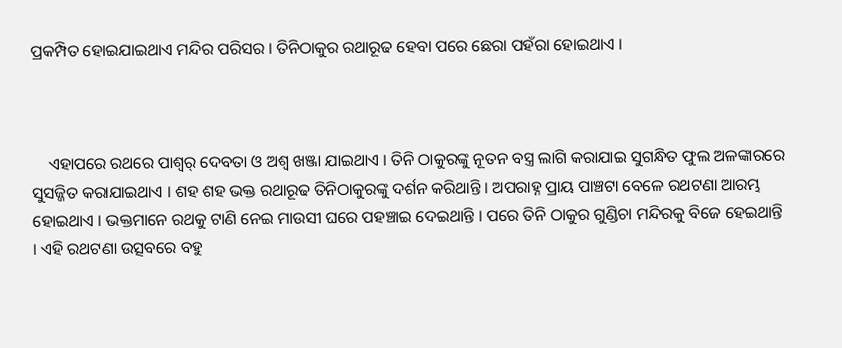ପ୍ରକମ୍ପିତ ହୋଇଯାଇଥାଏ ମନ୍ଦିର ପରିସର । ତିନିଠାକୁର ରଥାରୂଢ ହେବା ପରେ ଛେରା ପହଁରା ହୋଇଥାଏ ।



    ଏହାପରେ ରଥରେ ପାଶ୍ୱର୍ ଦେବତା ଓ ଅଶ୍ୱ ଖଞ୍ଜା ଯାଇଥାଏ । ତିନି ଠାକୁରଙ୍କୁ ନୂତନ ବସ୍ତ୍ର ଲାଗି କରାଯାଇ ସୁଗନ୍ଧିତ ଫୁଲ ଅଳଙ୍କାରରେ ସୁସଜ୍ଜିତ କରାଯାଇଥାଏ । ଶହ ଶହ ଭକ୍ତ ରଥାରୂଢ ତିନିଠାକୁରଙ୍କୁ ଦର୍ଶନ କରିଥାନ୍ତି । ଅପରାହ୍ନ ପ୍ରାୟ ପାଞ୍ଚଟା ବେଳେ ରଥଟଣା ଆରମ୍ଭ ହୋଇଥାଏ । ଭକ୍ତମାନେ ରଥକୁ ଟାଣି ନେଇ ମାଉସୀ ଘରେ ପହଞ୍ଚାଇ ଦେଇଥାନ୍ତି । ପରେ ତିନି ଠାକୁର ଗୁଣ୍ଡିଚା ମନ୍ଦିରକୁ ବିଜେ ହେଇଥାନ୍ତି । ଏହି ରଥଟଣା ଉତ୍ସବରେ ବହୁ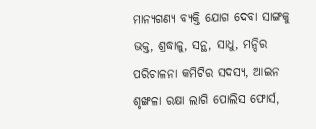ମାନ୍ୟଗଣ୍ୟ ବ୍ୟକ୍ତି ଯୋଗ ଦେବା ସାଙ୍ଗକୁ ଭକ୍ତ, ଶ୍ରଦ୍ଧାଳୁ, ସନ୍ଥ, ସାଧୁ, ମନ୍ଦିର ପରିଚାଳନା କମିଟିର ସଦସ୍ୟ, ଆଇନ ଶୃଙ୍ଖଳା ରକ୍ଷା ଲାଗି ପୋଲିସ ଫୋର୍ସ,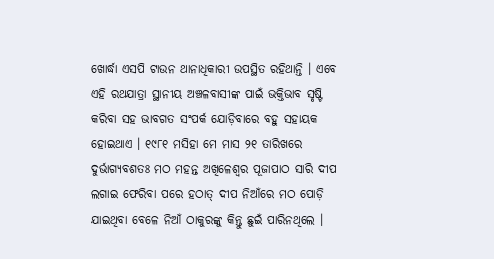ଖୋର୍ଦ୍ଧା ଏସପି ଟାଉନ ଥାନାଧିକାରୀ ଉପସ୍ଥିତ ରହିଥାନ୍ତି । ଏବେ ଏହି ରଥଯାତ୍ରା ସ୍ଥାନୀୟ ଅଞ୍ଚଳବାସୀଙ୍କ ପାଇଁ ଭକ୍ତିଭାବ ସୃଷ୍ଟି କରିବା ସହ ଭାବଗତ ସଂପର୍କ ଯୋଡ଼ିବାରେ ବହୁ ସହାୟକ ହୋଇଥାଏ । ୧୯୮୧ ମସିହା ମେ ମାସ ୨୧ ତାରିଖରେ ଦୁର୍ଭାଗ୍ୟବଶତଃ ମଠ ମହନ୍ତ ଅଖିଳେଶ୍ୱର ପୂଜାପାଠ ସାରି ଦୀପ ଲଗାଇ ଫେରିବା ପରେ ହଠାତ୍‌ ଦୀପ ନିଆଁରେ ମଠ ପୋଡ଼ି ଯାଇଥିବା ବେଳେ ନିଆଁ ଠାକୁରଙ୍କୁ କିନ୍ତୁ ଛୁଇଁ ପାରିନଥିଲେ ।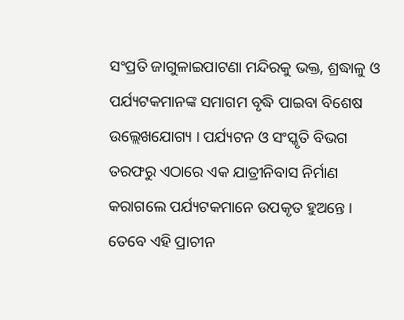ସଂପ୍ରତି ଜାଗୁଳାଇପାଟଣା ମନ୍ଦିରକୁ ଭକ୍ତ, ଶ୍ରଦ୍ଧାଳୁ ଓ ପର୍ଯ୍ୟଟକମାନଙ୍କ ସମାଗମ ବୃଦ୍ଧି ପାଇବା ବିଶେଷ ଉଲ୍ଲେଖଯୋଗ୍ୟ । ପର୍ଯ୍ୟଟନ ଓ ସଂସ୍କୃତି ବିଭଗ ତରଫରୁ ଏଠାରେ ଏକ ଯାତ୍ରୀନିବାସ ନିର୍ମାଣ କରାଗଲେ ପର୍ଯ୍ୟଟକମାନେ ଉପକୃତ ହୁଅନ୍ତେ । ତେବେ ଏହି ପ୍ରାଚୀନ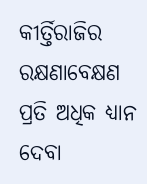କୀର୍ତ୍ତିରାଜିର ରକ୍ଷଣାବେକ୍ଷଣ ପ୍ରତି ଅଧିକ ଧ୍ୟାନ ଦେବା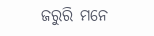ଜରୁରି ମନେ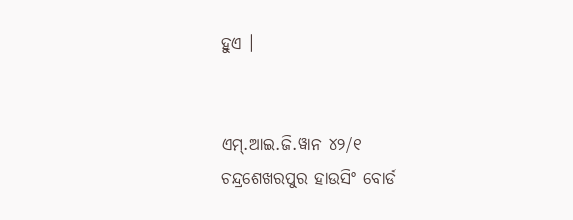ହୁଏ ।


ଏମ୍‌.ଆଇ.ଜି.ୱାନ ୪୨/୧
ଚନ୍ଦ୍ରଶେଖରପୁର ହାଉସିଂ ବୋର୍ଡ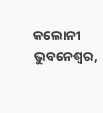କଲୋନୀ
ଭୁବନେଶ୍ୱର,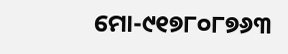ମୋ-୯୧୭୮୦୮୭୬୩